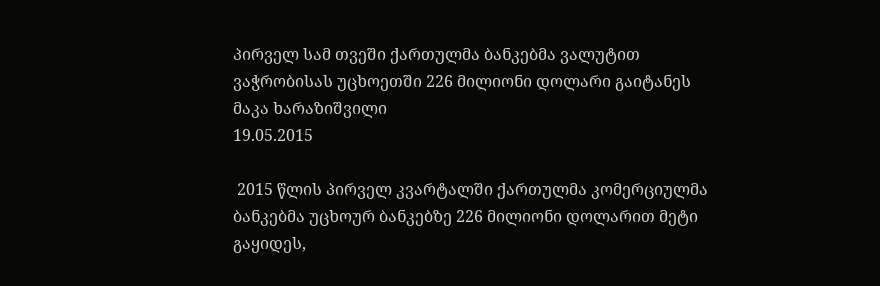პირველ სამ თვეში ქართულმა ბანკებმა ვალუტით ვაჭრობისას უცხოეთში 226 მილიონი დოლარი გაიტანეს
მაკა ხარაზიშვილი
19.05.2015

 2015 წლის პირველ კვარტალში ქართულმა კომერციულმა ბანკებმა უცხოურ ბანკებზე 226 მილიონი დოლარით მეტი გაყიდეს,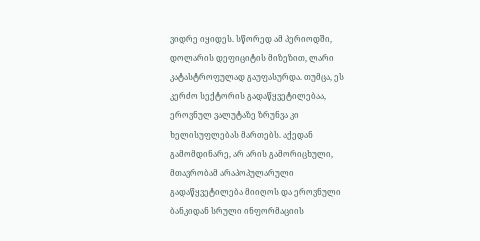ვიდრე იყიდეს. სწორედ ამ პერიოდში, დოლარის დეფიციტის მიზეზით, ლარი კატასტროფულად გაუფასურდა. თუმცა, ეს კერძო სექტორის გადაწყვეტილებაა, ეროვნულ ვალუტაზე ზრუნვა კი ხელისუფლებას მართებს. აქედან გამომდინარე, არ არის გამორიცხული, მთავრობამ არაპოპულარული გადაწყვეტილება მიიღოს და ეროვნული ბანკიდან სრული ინფორმაციის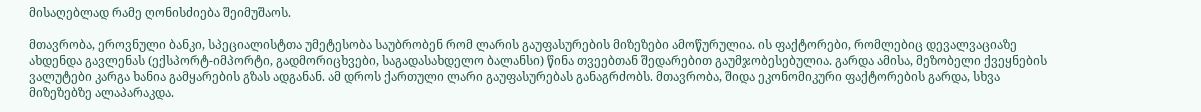მისაღებლად რამე ღონისძიება შეიმუშაოს.

მთავრობა, ეროვნული ბანკი, სპეციალისტთა უმეტესობა საუბრობენ რომ ლარის გაუფასურების მიზეზები ამოწურულია. ის ფაქტორები, რომლებიც დევალვაციაზე ახდენდა გავლენას (ექსპორტ-იმპორტი, გადმორიცხვები, საგადასახდელო ბალანსი) წინა თვეებთან შედარებით გაუმჯობესებულია. გარდა ამისა, მეზობელი ქვეყნების ვალუტები კარგა ხანია გამყარების გზას ადგანან. ამ დროს ქართული ლარი გაუფასურებას განაგრძობს. მთავრობა, შიდა ეკონომიკური ფაქტორების გარდა, სხვა მიზეზებზე ალაპარაკდა.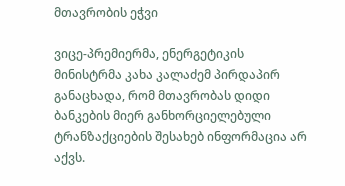მთავრობის ეჭვი

ვიცე-პრემიერმა, ენერგეტიკის მინისტრმა კახა კალაძემ პირდაპირ განაცხადა, რომ მთავრობას დიდი ბანკების მიერ განხორციელებული ტრანზაქციების შესახებ ინფორმაცია არ აქვს.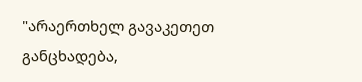"არაერთხელ გავაკეთეთ განცხადება,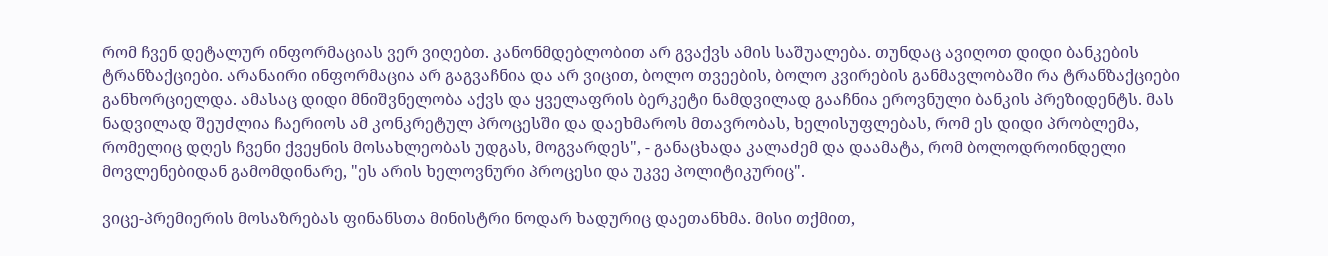რომ ჩვენ დეტალურ ინფორმაციას ვერ ვიღებთ. კანონმდებლობით არ გვაქვს ამის საშუალება. თუნდაც ავიღოთ დიდი ბანკების ტრანზაქციები. არანაირი ინფორმაცია არ გაგვაჩნია და არ ვიცით, ბოლო თვეების, ბოლო კვირების განმავლობაში რა ტრანზაქციები განხორციელდა. ამასაც დიდი მნიშვნელობა აქვს და ყველაფრის ბერკეტი ნამდვილად გააჩნია ეროვნული ბანკის პრეზიდენტს. მას ნადვილად შეუძლია ჩაერიოს ამ კონკრეტულ პროცესში და დაეხმაროს მთავრობას, ხელისუფლებას, რომ ეს დიდი პრობლემა, რომელიც დღეს ჩვენი ქვეყნის მოსახლეობას უდგას, მოგვარდეს", - განაცხადა კალაძემ და დაამატა, რომ ბოლოდროინდელი მოვლენებიდან გამომდინარე, "ეს არის ხელოვნური პროცესი და უკვე პოლიტიკურიც".

ვიცე-პრემიერის მოსაზრებას ფინანსთა მინისტრი ნოდარ ხადურიც დაეთანხმა. მისი თქმით,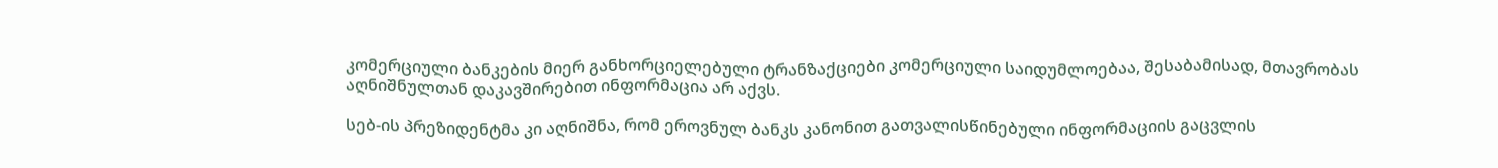კომერციული ბანკების მიერ განხორციელებული ტრანზაქციები კომერციული საიდუმლოებაა, შესაბამისად, მთავრობას აღნიშნულთან დაკავშირებით ინფორმაცია არ აქვს.

სებ-ის პრეზიდენტმა კი აღნიშნა, რომ ეროვნულ ბანკს კანონით გათვალისწინებული ინფორმაციის გაცვლის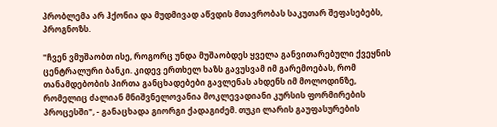პრობლემა არ ჰქონია და მუდმივად აწვდის მთავრობას საკუთარ შეფასებებს, პროგნოზს.

"ჩვენ ვმუშაობთ ისე, როგორც უნდა მუშაობდეს ყველა განვითარებული ქვეყნის ცენტრალური ბანკი. კიდევ ერთხელ ხაზს გავუსვამ იმ გარემოებას, რომ თანამდებობის პირთა განცხადებები გავლენას ახდენს იმ მოლოდინზე, რომელიც ძალიან მნიშვნელოვანია მოკლევადიანი კურსის ფორმირების პროცესში", - განაცხადა გიორგი ქადაგიძემ. თუკი ლარის გაუფასურების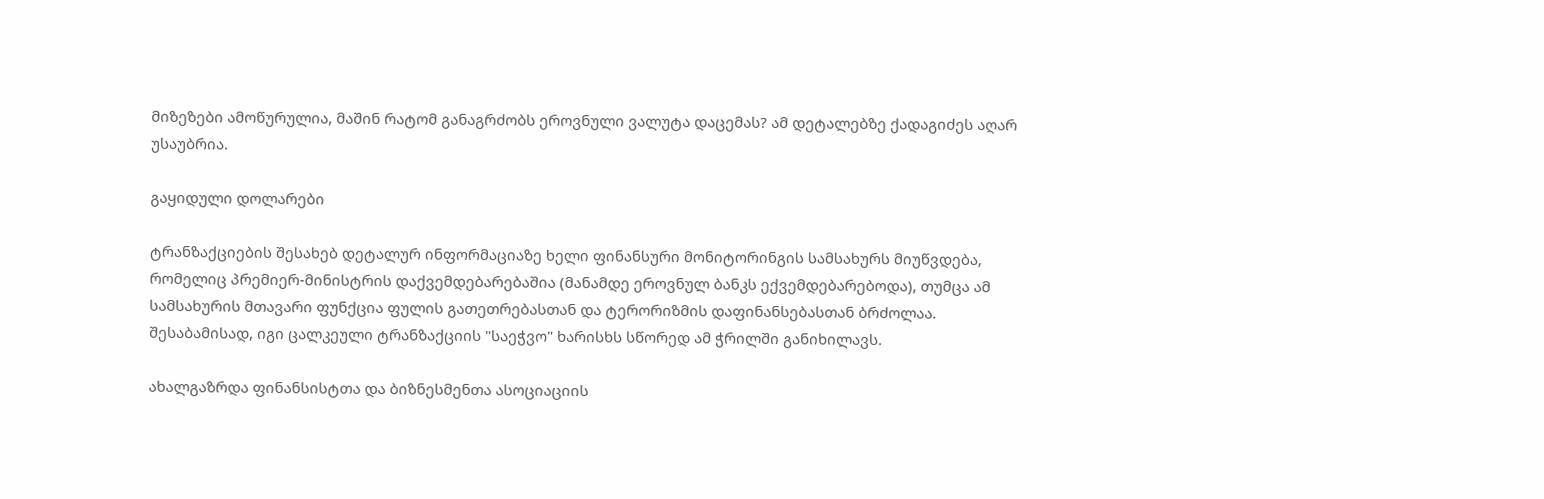მიზეზები ამოწურულია, მაშინ რატომ განაგრძობს ეროვნული ვალუტა დაცემას? ამ დეტალებზე ქადაგიძეს აღარ უსაუბრია.

გაყიდული დოლარები

ტრანზაქციების შესახებ დეტალურ ინფორმაციაზე ხელი ფინანსური მონიტორინგის სამსახურს მიუწვდება, რომელიც პრემიერ-მინისტრის დაქვემდებარებაშია (მანამდე ეროვნულ ბანკს ექვემდებარებოდა), თუმცა ამ სამსახურის მთავარი ფუნქცია ფულის გათეთრებასთან და ტერორიზმის დაფინანსებასთან ბრძოლაა. შესაბამისად, იგი ცალკეული ტრანზაქციის "საეჭვო" ხარისხს სწორედ ამ ჭრილში განიხილავს.

ახალგაზრდა ფინანსისტთა და ბიზნესმენთა ასოციაციის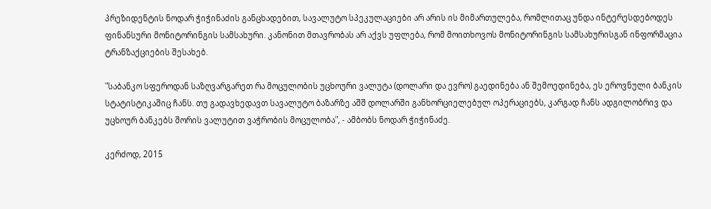პრეზიდენტის ნოდარ ჭიჭინაძის განცხადებით, სავალუტო სპეკულაციები არ არის ის მიმართულება, რომლითაც უნდა ინტერესდებოდეს ფინანსური მონიტორინგის სამსახური. კანონით მთავრობას არ აქვს უფლება, რომ მოითხოვოს მონიტორინგის სამსახურისგან ინფორმაცია ტრანზაქციების შესახებ.

"საბანკო სფეროდან საზღვარგარეთ რა მოცულობის უცხოური ვალუტა (დოლარი და ევრო) გაედინება ან შემოედინება, ეს ეროვნული ბანკის სტატისტიკაშიც ჩანს. თუ გადავხედავთ სავალუტო ბაზარზე აშშ დოლარში განხორციელებულ ოპერაციებს, კარგად ჩანს ადგილობრივ და უცხოურ ბანკებს შორის ვალუტით ვაჭრობის მოცულობა", - ამბობს ნოდარ ჭიჭინაძე.

კერძოდ, 2015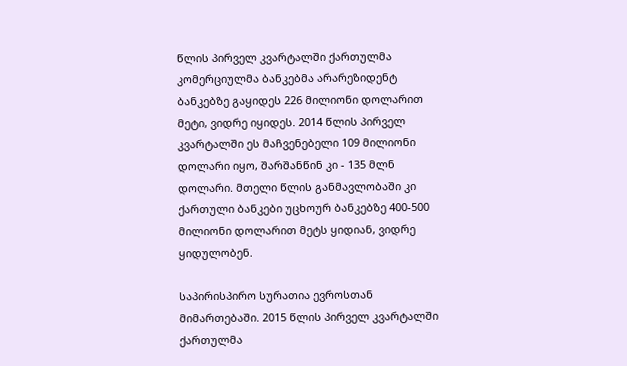წლის პირველ კვარტალში ქართულმა კომერციულმა ბანკებმა არარეზიდენტ ბანკებზე გაყიდეს 226 მილიონი დოლარით მეტი, ვიდრე იყიდეს. 2014 წლის პირველ კვარტალში ეს მაჩვენებელი 109 მილიონი დოლარი იყო, შარშანწინ კი - 135 მლნ დოლარი. მთელი წლის განმავლობაში კი ქართული ბანკები უცხოურ ბანკებზე 400-500 მილიონი დოლარით მეტს ყიდიან, ვიდრე ყიდულობენ.

საპირისპირო სურათია ევროსთან მიმართებაში. 2015 წლის პირველ კვარტალში ქართულმა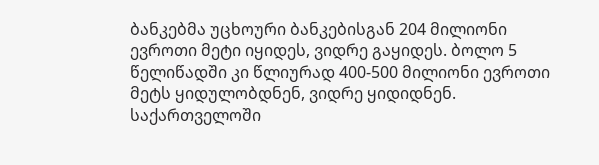ბანკებმა უცხოური ბანკებისგან 204 მილიონი ევროთი მეტი იყიდეს, ვიდრე გაყიდეს. ბოლო 5 წელიწადში კი წლიურად 400-500 მილიონი ევროთი მეტს ყიდულობდნენ, ვიდრე ყიდიდნენ. საქართველოში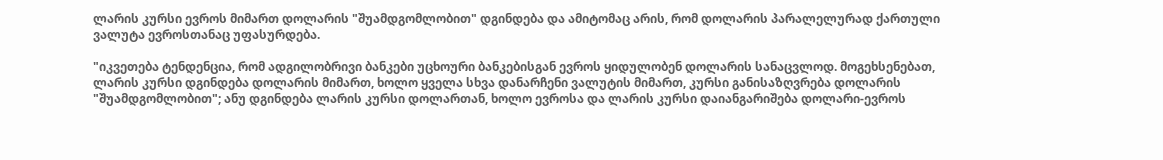ლარის კურსი ევროს მიმართ დოლარის "შუამდგომლობით" დგინდება და ამიტომაც არის, რომ დოლარის პარალელურად ქართული ვალუტა ევროსთანაც უფასურდება.

"იკვეთება ტენდენცია, რომ ადგილობრივი ბანკები უცხოური ბანკებისგან ევროს ყიდულობენ დოლარის სანაცვლოდ. მოგეხსენებათ, ლარის კურსი დგინდება დოლარის მიმართ, ხოლო ყველა სხვა დანარჩენი ვალუტის მიმართ, კურსი განისაზღვრება დოლარის "შუამდგომლობით"; ანუ დგინდება ლარის კურსი დოლართან, ხოლო ევროსა და ლარის კურსი დაიანგარიშება დოლარი-ევროს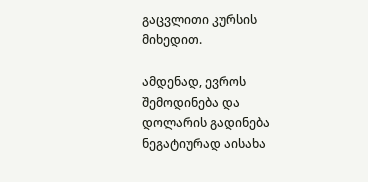გაცვლითი კურსის მიხედით.

ამდენად, ევროს შემოდინება და დოლარის გადინება ნეგატიურად აისახა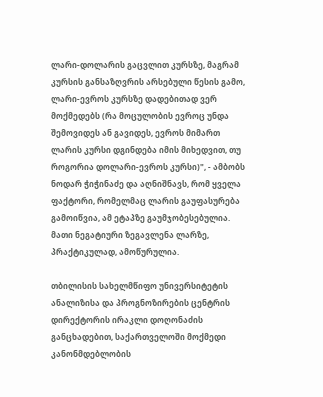ლარი-დოლარის გაცვლით კურსზე, მაგრამ კურსის განსაზღვრის არსებული წესის გამო, ლარი-ევროს კურსზე დადებითად ვერ მოქმედებს (რა მოცულობის ევროც უნდა შემოვიდეს ან გავიდეს, ევროს მიმართ ლარის კურსი დგინდება იმის მიხედვით, თუ როგორია დოლარი-ევროს კურსი)", - ამბობს ნოდარ ჭიჭინაძე და აღნიშნავს, რომ ყველა ფაქტორი, რომელმაც ლარის გაუფასურება გამოიწვია, ამ ეტაპზე გაუმჯობესებულია. მათი ნეგატიური ზეგავლენა ლარზე, პრაქტიკულად, ამოწურულია.

თბილისის სახელმწიფო უნივერსიტეტის ანალიზისა და პროგნოზირების ცენტრის დირექტორის ირაკლი დოღონაძის განცხადებით, საქართველოში მოქმედი კანონმდებლობის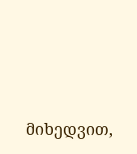მიხედვით,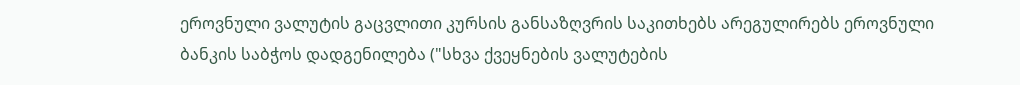ეროვნული ვალუტის გაცვლითი კურსის განსაზღვრის საკითხებს არეგულირებს ეროვნული ბანკის საბჭოს დადგენილება ("სხვა ქვეყნების ვალუტების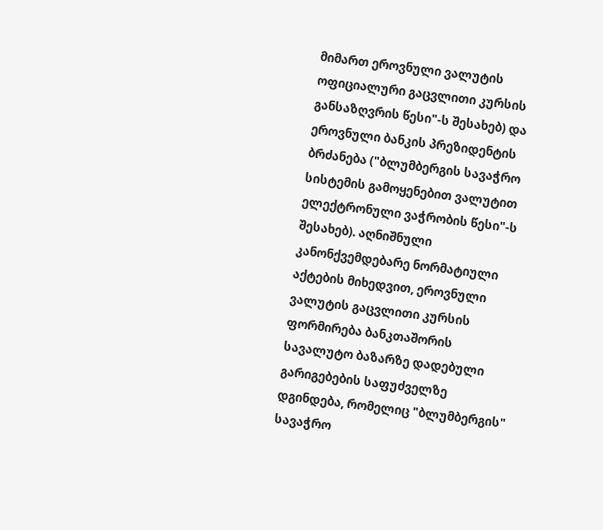მიმართ ეროვნული ვალუტის ოფიციალური გაცვლითი კურსის განსაზღვრის წესი"-ს შესახებ) და ეროვნული ბანკის პრეზიდენტის ბრძანება ("ბლუმბერგის სავაჭრო სისტემის გამოყენებით ვალუტით ელექტრონული ვაჭრობის წესი"-ს შესახებ). აღნიშნული კანონქვემდებარე ნორმატიული აქტების მიხედვით, ეროვნული ვალუტის გაცვლითი კურსის ფორმირება ბანკთაშორის სავალუტო ბაზარზე დადებული გარიგებების საფუძველზე დგინდება, რომელიც "ბლუმბერგის" სავაჭრო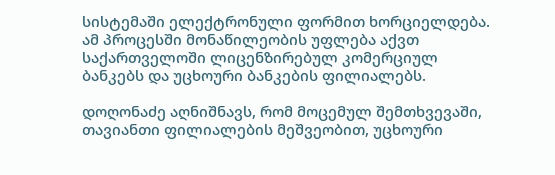სისტემაში ელექტრონული ფორმით ხორციელდება. ამ პროცესში მონაწილეობის უფლება აქვთ საქართველოში ლიცენზირებულ კომერციულ ბანკებს და უცხოური ბანკების ფილიალებს.

დოღონაძე აღნიშნავს, რომ მოცემულ შემთხვევაში, თავიანთი ფილიალების მეშვეობით, უცხოური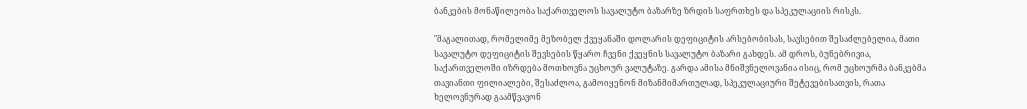ბანკების მონაწილეობა საქართველოს სავალუტო ბაზარზე ზრდის საფრთხეს და სპეკულაციის რისკს.

"მაგალითად, რომელიმე მეზობელ ქვეყანაში დოლარის დეფიციტის არსებობისას, სავსებით შესაძლებელია, მათი სავალუტო დეფიციტის შევსების წყარო ჩვენი ქვეყნის სავალუტო ბაზარი გახდეს. ამ დროს, ბუნებრივია, საქართველოში იზრდება მოთხოვნა უცხოურ ვალუტაზე. გარდა ამისა მნიშვნელოვანია ისიც, რომ უცხოურმა ბანკებმა თავიანთი ფილიალები, შესაძლოა, გამოიყენონ მიზანმიმართულად, სპეკულაციური შეტევებისათვის, რათა ხელოვნურად გაამწვავონ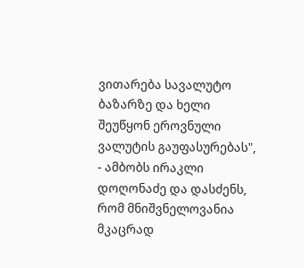ვითარება სავალუტო ბაზარზე და ხელი შეუწყონ ეროვნული ვალუტის გაუფასურებას", - ამბობს ირაკლი დოღონაძე და დასძენს, რომ მნიშვნელოვანია მკაცრად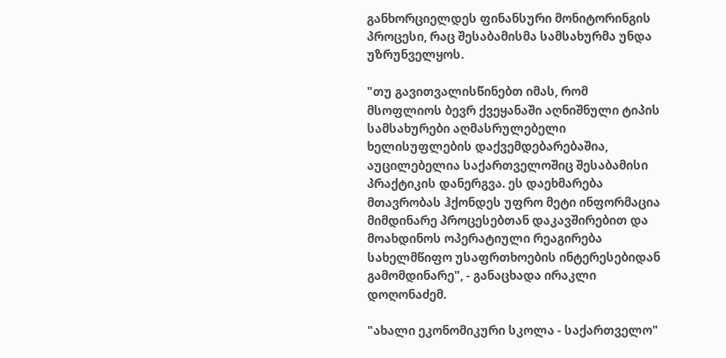განხორციელდეს ფინანსური მონიტორინგის პროცესი, რაც შესაბამისმა სამსახურმა უნდა უზრუნველყოს.

"თუ გავითვალისწინებთ იმას, რომ მსოფლიოს ბევრ ქვეყანაში აღნიშნული ტიპის სამსახურები აღმასრულებელი ხელისუფლების დაქვემდებარებაშია, აუცილებელია საქართველოშიც შესაბამისი პრაქტიკის დანერგვა. ეს დაეხმარება მთავრობას ჰქონდეს უფრო მეტი ინფორმაცია მიმდინარე პროცესებთან დაკავშირებით და მოახდინოს ოპერატიული რეაგირება სახელმწიფო უსაფრთხოების ინტერესებიდან გამომდინარე", - განაცხადა ირაკლი დოღონაძემ.

"ახალი ეკონომიკური სკოლა - საქართველო"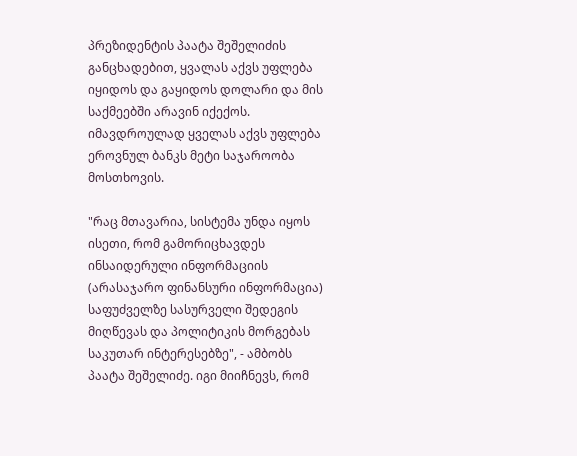პრეზიდენტის პაატა შეშელიძის განცხადებით, ყვალას აქვს უფლება იყიდოს და გაყიდოს დოლარი და მის საქმეებში არავინ იქექოს. იმავდროულად ყველას აქვს უფლება ეროვნულ ბანკს მეტი საჯაროობა მოსთხოვის.

"რაც მთავარია, სისტემა უნდა იყოს ისეთი, რომ გამორიცხავდეს ინსაიდერული ინფორმაციის (არასაჯარო ფინანსური ინფორმაცია) საფუძველზე სასურველი შედეგის მიღწევას და პოლიტიკის მორგებას საკუთარ ინტერესებზე", - ამბობს პაატა შეშელიძე. იგი მიიჩნევს, რომ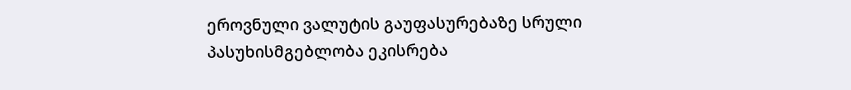ეროვნული ვალუტის გაუფასურებაზე სრული პასუხისმგებლობა ეკისრება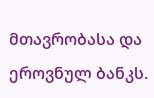მთავრობასა და ეროვნულ ბანკს.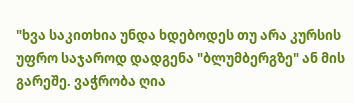"ხვა საკითხია უნდა ხდებოდეს თუ არა კურსის უფრო საჯაროდ დადგენა "ბლუმბერგზე" ან მის გარეშე. ვაჭრობა ღია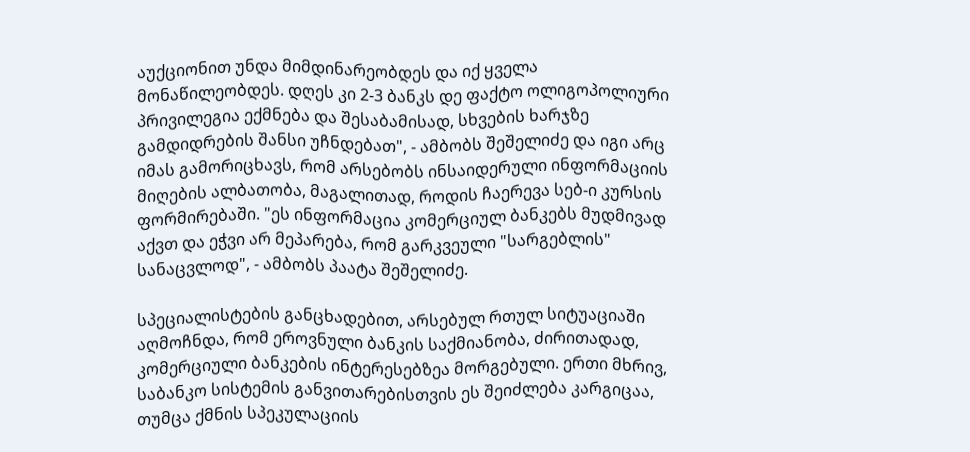აუქციონით უნდა მიმდინარეობდეს და იქ ყველა მონაწილეობდეს. დღეს კი 2-3 ბანკს დე ფაქტო ოლიგოპოლიური პრივილეგია ექმნება და შესაბამისად, სხვების ხარჯზე გამდიდრების შანსი უჩნდებათ", - ამბობს შეშელიძე და იგი არც იმას გამორიცხავს, რომ არსებობს ინსაიდერული ინფორმაციის მიღების ალბათობა, მაგალითად, როდის ჩაერევა სებ-ი კურსის ფორმირებაში. "ეს ინფორმაცია კომერციულ ბანკებს მუდმივად აქვთ და ეჭვი არ მეპარება, რომ გარკვეული "სარგებლის" სანაცვლოდ", - ამბობს პაატა შეშელიძე.

სპეციალისტების განცხადებით, არსებულ რთულ სიტუაციაში აღმოჩნდა, რომ ეროვნული ბანკის საქმიანობა, ძირითადად, კომერციული ბანკების ინტერესებზეა მორგებული. ერთი მხრივ, საბანკო სისტემის განვითარებისთვის ეს შეიძლება კარგიცაა, თუმცა ქმნის სპეკულაციის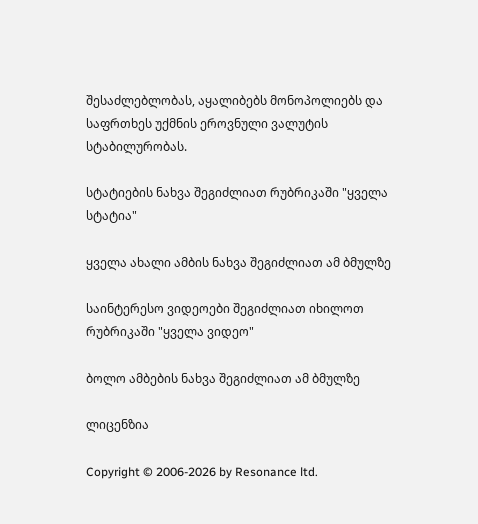შესაძლებლობას, აყალიბებს მონოპოლიებს და საფრთხეს უქმნის ეროვნული ვალუტის სტაბილურობას.

სტატიების ნახვა შეგიძლიათ რუბრიკაში "ყველა სტატია"

ყველა ახალი ამბის ნახვა შეგიძლიათ ამ ბმულზე

საინტერესო ვიდეოები შეგიძლიათ იხილოთ რუბრიკაში "ყველა ვიდეო"

ბოლო ამბების ნახვა შეგიძლიათ ამ ბმულზე

ლიცენზია

Copyright © 2006-2026 by Resonance ltd.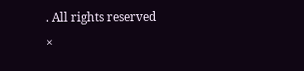. All rights reserved
×